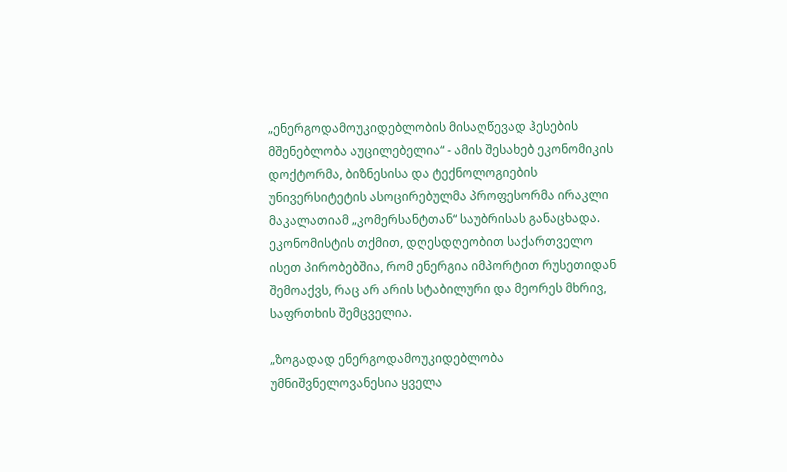„ენერგოდამოუკიდებლობის მისაღწევად ჰესების მშენებლობა აუცილებელია“ - ამის შესახებ ეკონომიკის დოქტორმა, ბიზნესისა და ტექნოლოგიების უნივერსიტეტის ასოცირებულმა პროფესორმა ირაკლი მაკალათიამ „კომერსანტთან“ საუბრისას განაცხადა. ეკონომისტის თქმით, დღესდღეობით საქართველო ისეთ პირობებშია, რომ ენერგია იმპორტით რუსეთიდან შემოაქვს, რაც არ არის სტაბილური და მეორეს მხრივ, საფრთხის შემცველია.

„ზოგადად ენერგოდამოუკიდებლობა უმნიშვნელოვანესია ყველა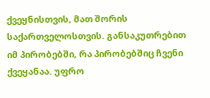ქვეყნისთვის, მათ შორის საქართველოსთვის. განსაკუთრებით იმ პირობებში, რა პირობებშიც ჩვენი ქვეყანაა. უფრო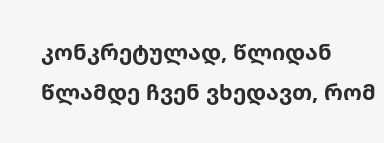კონკრეტულად, წლიდან წლამდე ჩვენ ვხედავთ, რომ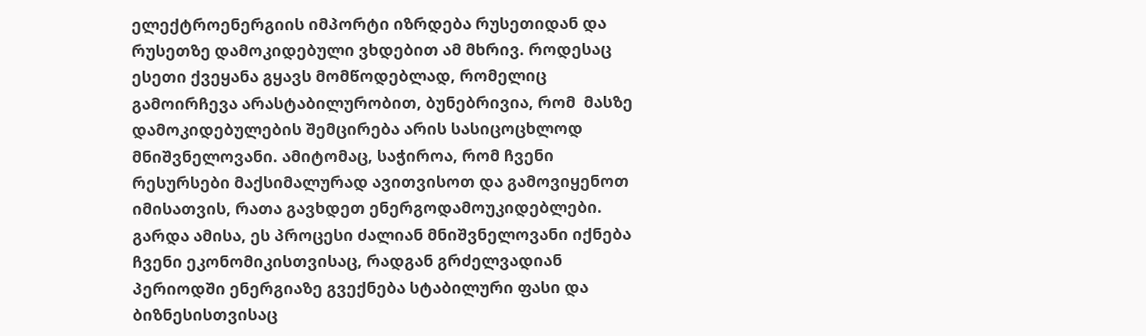ელექტროენერგიის იმპორტი იზრდება რუსეთიდან და რუსეთზე დამოკიდებული ვხდებით ამ მხრივ. როდესაც ესეთი ქვეყანა გყავს მომწოდებლად, რომელიც გამოირჩევა არასტაბილურობით, ბუნებრივია, რომ  მასზე დამოკიდებულების შემცირება არის სასიცოცხლოდ მნიშვნელოვანი. ამიტომაც, საჭიროა, რომ ჩვენი რესურსები მაქსიმალურად ავითვისოთ და გამოვიყენოთ იმისათვის, რათა გავხდეთ ენერგოდამოუკიდებლები. გარდა ამისა, ეს პროცესი ძალიან მნიშვნელოვანი იქნება ჩვენი ეკონომიკისთვისაც, რადგან გრძელვადიან პერიოდში ენერგიაზე გვექნება სტაბილური ფასი და ბიზნესისთვისაც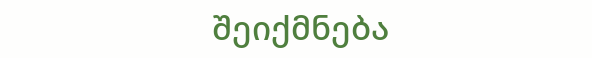შეიქმნება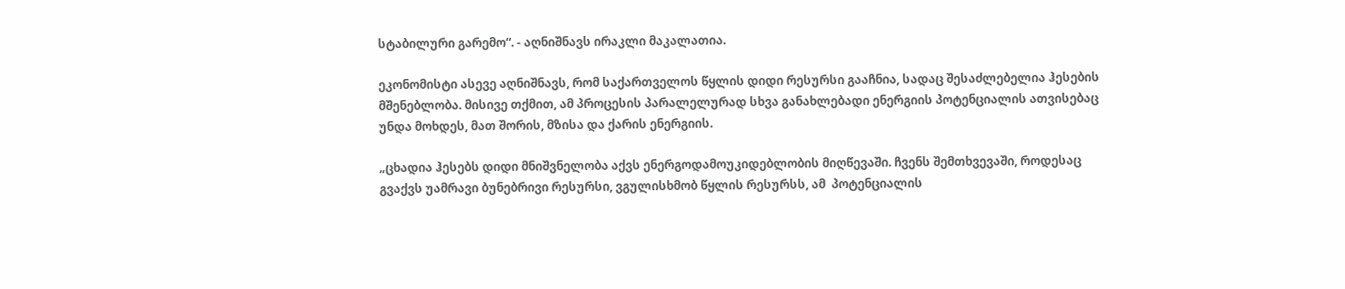სტაბილური გარემო“. - აღნიშნავს ირაკლი მაკალათია.

ეკონომისტი ასევე აღნიშნავს, რომ საქართველოს წყლის დიდი რესურსი გააჩნია, სადაც შესაძლებელია ჰესების მშენებლობა. მისივე თქმით, ამ პროცესის პარალელურად სხვა განახლებადი ენერგიის პოტენციალის ათვისებაც უნდა მოხდეს, მათ შორის, მზისა და ქარის ენერგიის.

„ცხადია ჰესებს დიდი მნიშვნელობა აქვს ენერგოდამოუკიდებლობის მიღწევაში. ჩვენს შემთხვევაში, როდესაც გვაქვს უამრავი ბუნებრივი რესურსი, ვგულისხმობ წყლის რესურსს, ამ  პოტენციალის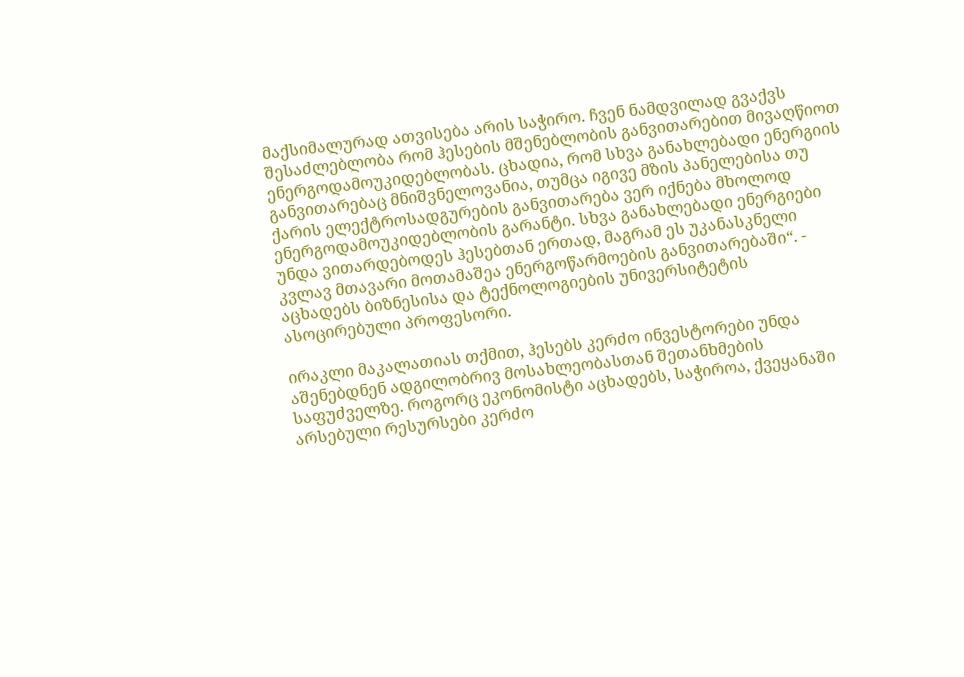მაქსიმალურად ათვისება არის საჭირო. ჩვენ ნამდვილად გვაქვს შესაძლებლობა რომ ჰესების მშენებლობის განვითარებით მივაღწიოთ ენერგოდამოუკიდებლობას. ცხადია, რომ სხვა განახლებადი ენერგიის განვითარებაც მნიშვნელოვანია, თუმცა იგივე მზის პანელებისა თუ ქარის ელექტროსადგურების განვითარება ვერ იქნება მხოლოდ ენერგოდამოუკიდებლობის გარანტი. სხვა განახლებადი ენერგიები უნდა ვითარდებოდეს ჰესებთან ერთად, მაგრამ ეს უკანასკნელი კვლავ მთავარი მოთამაშეა ენერგოწარმოების განვითარებაში“. - აცხადებს ბიზნესისა და ტექნოლოგიების უნივერსიტეტის ასოცირებული პროფესორი.

ირაკლი მაკალათიას თქმით, ჰესებს კერძო ინვესტორები უნდა აშენებდნენ ადგილობრივ მოსახლეობასთან შეთანხმების საფუძველზე. როგორც ეკონომისტი აცხადებს, საჭიროა, ქვეყანაში არსებული რესურსები კერძო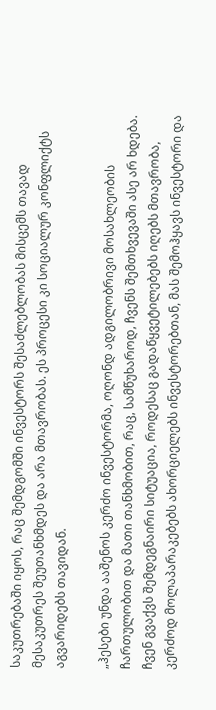საკუთრებაში იყოს, რაც შემდგომში ინვესტორს შესაძლებლობას მისცემს თავად მესაკუთრეს შეუთანხმდეს და არა მთავრობას. ეს პროცესი კი სოციალურ კონფლიქტს აგვარიდებს თავიდან.

„ჰესები უნდა ააშენოს კერძო ინვესტორმა, ოღონდ ადგილობრივი მოსახლეობის ჩართულობით და მათი თანხმობით, რაც, სამწუხაროდ, ჩვენს შემთხვევაში ასე არ ხდება. ჩვენ გვაქვს შემდეგნაირი სიტუაცია, როდესაც გადაწყვეტილებებს იღებს მთავრობა, კერძოდ მოლაპარაკებებს ახორციელებს ინვესტორებთან, მას შემოჰყავს ინვესტორი და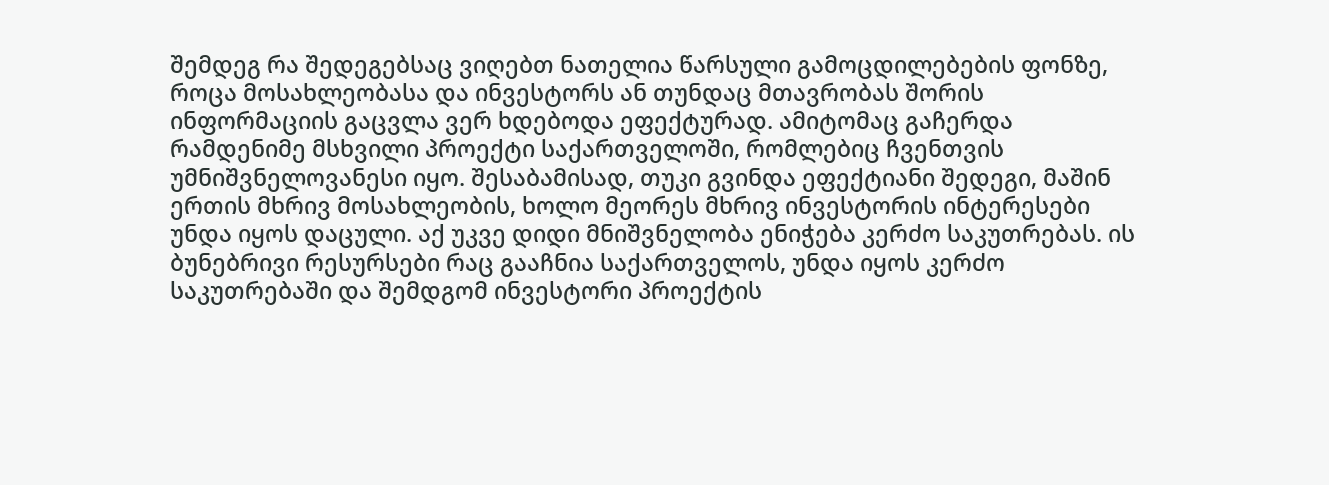შემდეგ რა შედეგებსაც ვიღებთ ნათელია წარსული გამოცდილებების ფონზე, როცა მოსახლეობასა და ინვესტორს ან თუნდაც მთავრობას შორის ინფორმაციის გაცვლა ვერ ხდებოდა ეფექტურად. ამიტომაც გაჩერდა რამდენიმე მსხვილი პროექტი საქართველოში, რომლებიც ჩვენთვის უმნიშვნელოვანესი იყო. შესაბამისად, თუკი გვინდა ეფექტიანი შედეგი, მაშინ ერთის მხრივ მოსახლეობის, ხოლო მეორეს მხრივ ინვესტორის ინტერესები უნდა იყოს დაცული. აქ უკვე დიდი მნიშვნელობა ენიჭება კერძო საკუთრებას. ის ბუნებრივი რესურსები რაც გააჩნია საქართველოს, უნდა იყოს კერძო საკუთრებაში და შემდგომ ინვესტორი პროექტის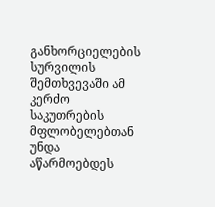განხორციელების სურვილის შემთხვევაში ამ კერძო საკუთრების მფლობელებთან უნდა აწარმოებდეს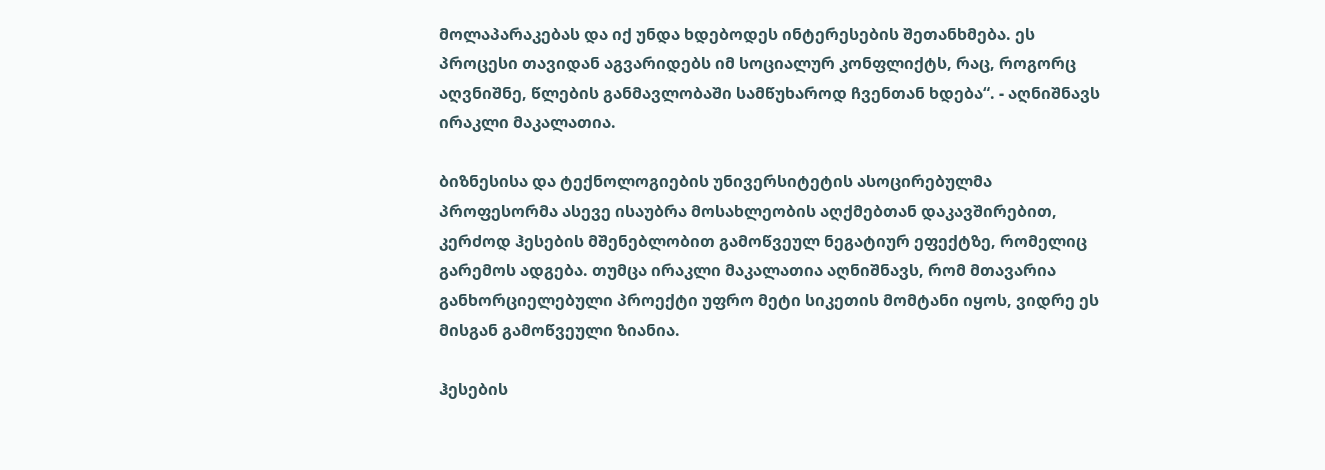მოლაპარაკებას და იქ უნდა ხდებოდეს ინტერესების შეთანხმება. ეს პროცესი თავიდან აგვარიდებს იმ სოციალურ კონფლიქტს, რაც, როგორც აღვნიშნე, წლების განმავლობაში სამწუხაროდ ჩვენთან ხდება“. - აღნიშნავს ირაკლი მაკალათია.

ბიზნესისა და ტექნოლოგიების უნივერსიტეტის ასოცირებულმა პროფესორმა ასევე ისაუბრა მოსახლეობის აღქმებთან დაკავშირებით, კერძოდ ჰესების მშენებლობით გამოწვეულ ნეგატიურ ეფექტზე, რომელიც გარემოს ადგება. თუმცა ირაკლი მაკალათია აღნიშნავს, რომ მთავარია განხორციელებული პროექტი უფრო მეტი სიკეთის მომტანი იყოს, ვიდრე ეს მისგან გამოწვეული ზიანია.

ჰესების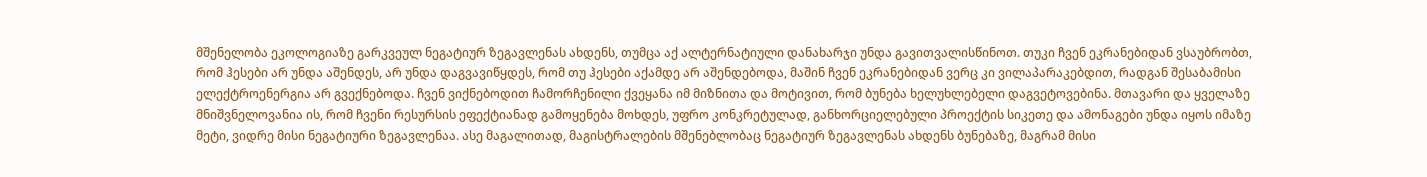მშენელობა ეკოლოგიაზე გარკვეულ ნეგატიურ ზეგავლენას ახდენს, თუმცა აქ ალტერნატიული დანახარჯი უნდა გავითვალისწინოთ. თუკი ჩვენ ეკრანებიდან ვსაუბრობთ, რომ ჰესები არ უნდა აშენდეს, არ უნდა დაგვავიწყდეს, რომ თუ ჰესები აქამდე არ აშენდებოდა, მაშინ ჩვენ ეკრანებიდან ვერც კი ვილაპარაკებდით, რადგან შესაბამისი ელექტროენერგია არ გვექნებოდა. ჩვენ ვიქნებოდით ჩამორჩენილი ქვეყანა იმ მიზნითა და მოტივით, რომ ბუნება ხელუხლებელი დაგვეტოვებინა. მთავარი და ყველაზე მნიშვნელოვანია ის, რომ ჩვენი რესურსის ეფექტიანად გამოყენება მოხდეს, უფრო კონკრეტულად, განხორციელებული პროექტის სიკეთე და ამონაგები უნდა იყოს იმაზე მეტი, ვიდრე მისი ნეგატიური ზეგავლენაა. ასე მაგალითად, მაგისტრალების მშენებლობაც ნეგატიურ ზეგავლენას ახდენს ბუნებაზე, მაგრამ მისი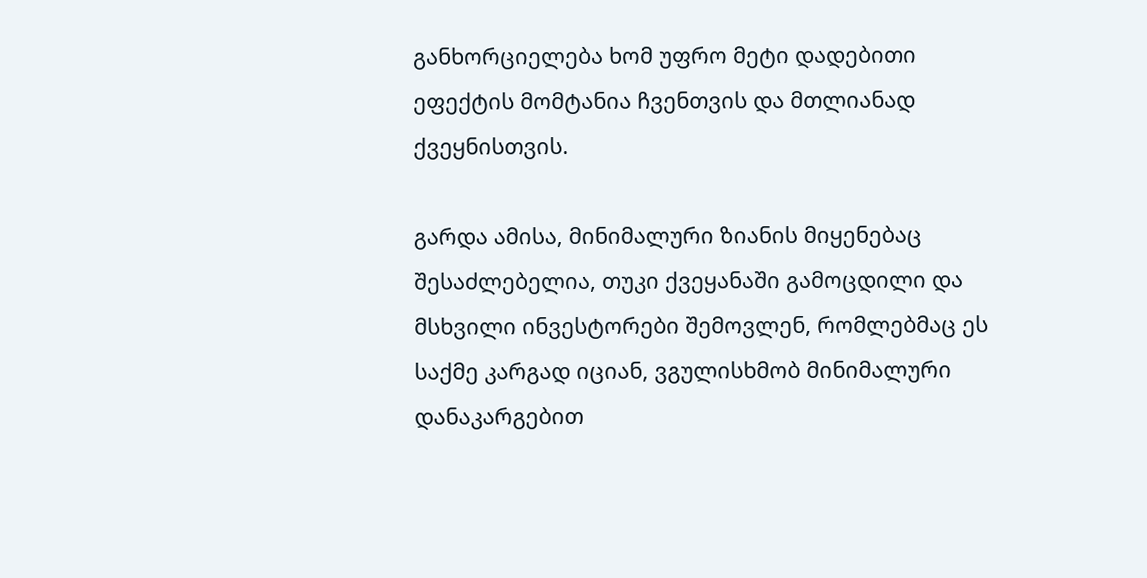განხორციელება ხომ უფრო მეტი დადებითი ეფექტის მომტანია ჩვენთვის და მთლიანად ქვეყნისთვის.

გარდა ამისა, მინიმალური ზიანის მიყენებაც შესაძლებელია, თუკი ქვეყანაში გამოცდილი და მსხვილი ინვესტორები შემოვლენ, რომლებმაც ეს საქმე კარგად იციან, ვგულისხმობ მინიმალური დანაკარგებით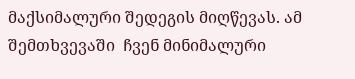მაქსიმალური შედეგის მიღწევას. ამ შემთხვევაში  ჩვენ მინიმალური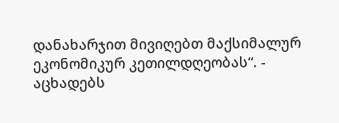დანახარჯით მივიღებთ მაქსიმალურ ეკონომიკურ კეთილდღეობას“. - აცხადებს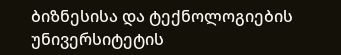ბიზნესისა და ტექნოლოგიების უნივერსიტეტის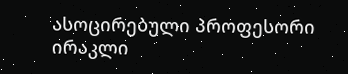ასოცირებული პროფესორი ირაკლი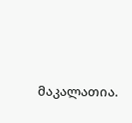მაკალათია.